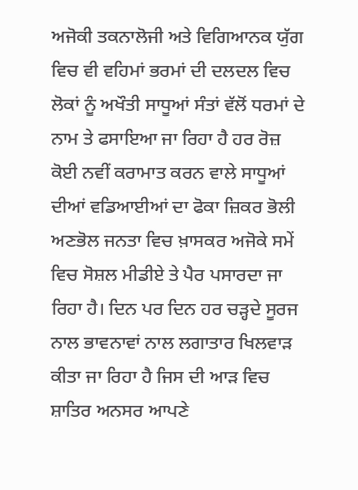ਅਜੋਕੀ ਤਕਨਾਲੋਜੀ ਅਤੇ ਵਿਗਿਆਨਕ ਯੁੱਗ ਵਿਚ ਵੀ ਵਹਿਮਾਂ ਭਰਮਾਂ ਦੀ ਦਲਦਲ ਵਿਚ ਲੋਕਾਂ ਨੂੰ ਅਖੌਤੀ ਸਾਧੂਆਂ ਸੰਤਾਂ ਵੱਲੋਂ ਧਰਮਾਂ ਦੇ ਨਾਮ ਤੇ ਫਸਾਇਆ ਜਾ ਰਿਹਾ ਹੈ ਹਰ ਰੋਜ਼ ਕੋਈ ਨਵੀਂ ਕਰਾਮਾਤ ਕਰਨ ਵਾਲੇ ਸਾਧੂਆਂ ਦੀਆਂ ਵਡਿਆਈਆਂ ਦਾ ਫੋਕਾ ਜ਼ਿਕਰ ਭੋਲੀ ਅਣਭੋਲ ਜਨਤਾ ਵਿਚ ਖ਼ਾਸਕਰ ਅਜੋਕੇ ਸਮੇਂ ਵਿਚ ਸੋਸ਼ਲ ਮੀਡੀਏ ਤੇ ਪੈਰ ਪਸਾਰਦਾ ਜਾ ਰਿਹਾ ਹੈ। ਦਿਨ ਪਰ ਦਿਨ ਹਰ ਚੜ੍ਹਦੇ ਸੂਰਜ ਨਾਲ ਭਾਵਨਾਵਾਂ ਨਾਲ ਲਗਾਤਾਰ ਖਿਲਵਾੜ ਕੀਤਾ ਜਾ ਰਿਹਾ ਹੈ ਜਿਸ ਦੀ ਆੜ ਵਿਚ ਸ਼ਾਤਿਰ ਅਨਸਰ ਆਪਣੇ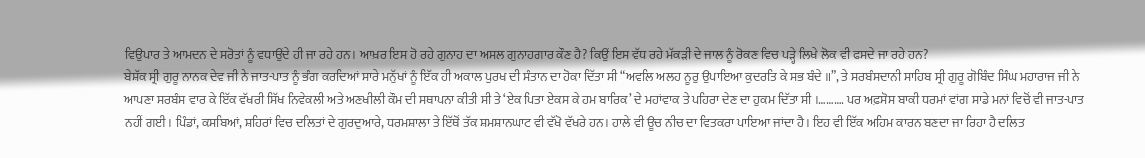ਵਿਉਪਾਰ ਤੇ ਆਮਦਨ ਦੇ ਸਰੋਤਾਂ ਨੂੰ ਵਧਾਉਂਦੇ ਹੀ ਜਾ ਰਹੇ ਹਨ। ਆਖ਼ਰ ਇਸ ਹੋ ਰਹੇ ਗੁਨਾਹ ਦਾ ਅਸਲ ਗੁਨਾਹਗਾਰ ਕੌਣ ਹੈ? ਕਿਉਂ ਇਸ ਵੱਧ ਰਹੇ ਮੱਕੜੀ ਦੇ ਜਾਲ ਨੂੰ ਰੋਕਣ ਵਿਚ ਪੜ੍ਹੇ ਲਿਖੇ ਲੋਕ ਵੀ ਫਸਦੇ ਜਾ ਰਹੇ ਹਨ?
ਬੇਸ਼ੱਕ ਸ੍ਰੀ ਗੁਰੂ ਨਾਨਕ ਦੇਵ ਜੀ ਨੇ ਜਾਤ-ਪਾਤ ਨੂੰ ਭੰਗ ਕਰਦਿਆਂ ਸਾਰੇ ਮਨੁੱਖਾਂ ਨੂੰ ਇੱਕ ਹੀ ਅਕਾਲ ਪੁਰਖ ਦੀ ਸੰਤਾਨ ਦਾ ਹੋਕਾ ਦਿੱਤਾ ਸੀ “ਅਵਲਿ ਅਲਹ ਨੂਰੁ ਉਪਾਇਆ ਕੁਦਰਤਿ ਕੇ ਸਭ ਬੰਦੇ ॥”, ਤੇ ਸਰਬੰਸਦਾਨੀ ਸਾਹਿਬ ਸ੍ਰੀ ਗੁਰੂ ਗੋਬਿੰਦ ਸਿੰਘ ਮਹਾਰਾਜ ਜੀ ਨੇ ਆਪਣਾ ਸਰਬੰਸ ਵਾਰ ਕੇ ਇੱਕ ਵੱਖਰੀ ਸਿੱਖ ਨਿਵੇਕਲੀ ਅਤੇ ਅਣਖੀਲੀ ਕੌਮ ਦੀ ਸਥਾਪਨਾ ਕੀਤੀ ਸੀ ਤੇ ‘ਏਕ ਪਿਤਾ ਏਕਸ ਕੇ ਹਮ ਬਾਰਿਕ’ ਦੇ ਮਹਾਂਵਾਕ ਤੇ ਪਹਿਰਾ ਦੇਣ ਦਾ ਹੁਕਮ ਦਿੱਤਾ ਸੀ ।………. ਪਰ ਅਫ਼ਸੋਸ ਬਾਕੀ ਧਰਮਾਂ ਵਾਂਗ ਸਾਡੇ ਮਨਾਂ ਵਿਚੋਂ ਵੀ ਜਾਤ-ਪਾਤ ਨਹੀਂ ਗਈ। ਪਿੰਡਾਂ, ਕਸਬਿਆਂ, ਸ਼ਹਿਰਾਂ ਵਿਚ ਦਲਿਤਾਂ ਦੇ ਗੁਰਦੁਆਰੇ, ਧਰਮਸ਼ਾਲਾ ਤੇ ਇੱਥੋਂ ਤੱਕ ਸ਼ਮਸ਼ਾਨਘਾਟ ਵੀ ਵੱਖੋ ਵੱਖਰੇ ਹਨ। ਹਾਲੇ ਵੀ ਊਚ ਨੀਚ ਦਾ ਵਿਤਕਰਾ ਪਾਇਆ ਜਾਂਦਾ ਹੈ। ਇਹ ਵੀ ਇੱਕ ਅਹਿਮ ਕਾਰਨ ਬਣਦਾ ਜਾ ਰਿਹਾ ਹੈ ਦਲਿਤ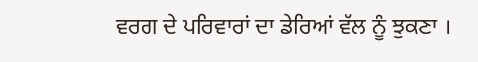ਵਰਗ ਦੇ ਪਰਿਵਾਰਾਂ ਦਾ ਡੇਰਿਆਂ ਵੱਲ ਨੂੰ ਝੁਕਣਾ ।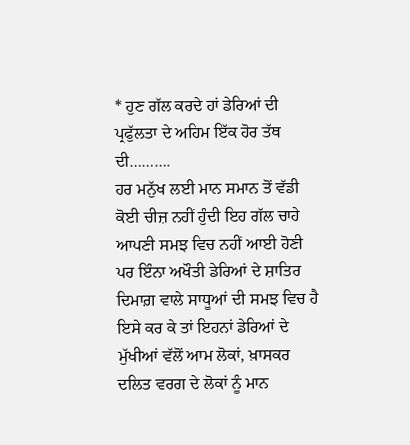* ਹੁਣ ਗੱਲ ਕਰਦੇ ਹਾਂ ਡੇਰਿਆਂ ਦੀ ਪ੍ਰਫੁੱਲਤਾ ਦੇ ਅਹਿਮ ਇੱਕ ਹੋਰ ਤੱਥ ਦੀ……….
ਹਰ ਮਨੁੱਖ ਲਈ ਮਾਨ ਸਮਾਨ ਤੋਂ ਵੱਡੀ ਕੋਈ ਚੀਜ਼ ਨਹੀਂ ਹੁੰਦੀ ਇਹ ਗੱਲ ਚਾਹੇ ਆਪਣੀ ਸਮਝ ਵਿਚ ਨਹੀਂ ਆਈ ਹੋਣੀ ਪਰ ਇੰਨਾ ਅਖੌਤੀ ਡੇਰਿਆਂ ਦੇ ਸ਼ਾਤਿਰ ਦਿਮਾਗ਼ ਵਾਲੇ ਸਾਧੂਆਂ ਦੀ ਸਮਝ ਵਿਚ ਹੈ ਇਸੇ ਕਰ ਕੇ ਤਾਂ ਇਹਨਾਂ ਡੇਰਿਆਂ ਦੇ ਮੁੱਖੀਆਂ ਵੱਲੋਂ ਆਮ ਲੋਕਾਂ, ਖ਼ਾਸਕਰ ਦਲਿਤ ਵਰਗ ਦੇ ਲੋਕਾਂ ਨੂੰ ਮਾਨ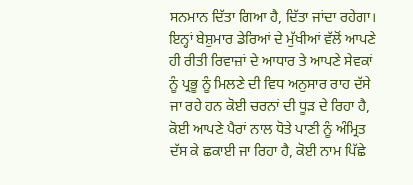ਸਨਮਾਨ ਦਿੱਤਾ ਗਿਆ ਹੈ, ਦਿੱਤਾ ਜਾਂਦਾ ਰਹੇਗਾ। ਇਨ੍ਹਾਂ ਬੇਸ਼ੁਮਾਰ ਡੇਰਿਆਂ ਦੇ ਮੁੱਖੀਆਂ ਵੱਲੋਂ ਆਪਣੇ ਹੀ ਰੀਤੀ ਰਿਵਾਜ਼ਾਂ ਦੇ ਆਧਾਰ ਤੇ ਆਪਣੇ ਸੇਵਕਾਂ ਨੂੰ ਪ੍ਰਭੂ ਨੂੰ ਮਿਲਣੇ ਦੀ ਵਿਧ ਅਨੁਸਾਰ ਰਾਹ ਦੱਸੇ ਜਾ ਰਹੇ ਹਨ ਕੋਈ ਚਰਨਾਂ ਦੀ ਧੂੜ ਦੇ ਰਿਹਾ ਹੈ, ਕੋਈ ਆਪਣੇ ਪੈਰਾਂ ਨਾਲ ਧੋਤੇ ਪਾਣੀ ਨੂੰ ਅੰਮ੍ਰਿਤ ਦੱਸ ਕੇ ਛਕਾਈ ਜਾ ਰਿਹਾ ਹੈ, ਕੋਈ ਨਾਮ ਪਿੱਛੇ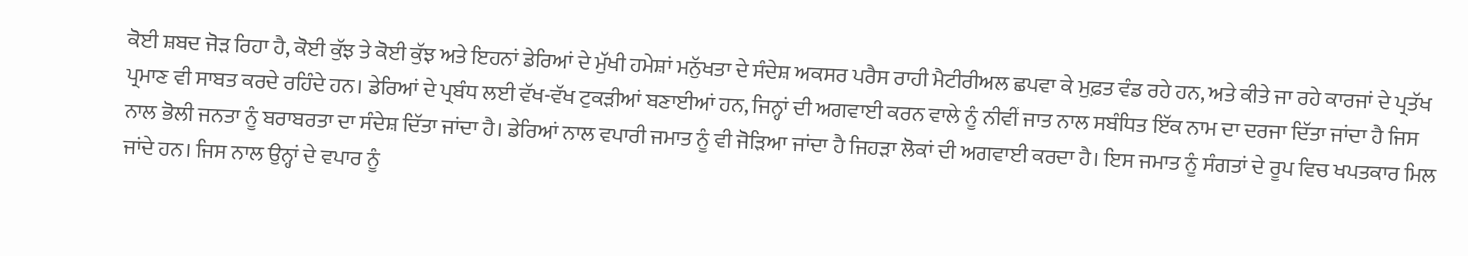ਕੋਈ ਸ਼ਬਦ ਜੋੜ ਰਿਹਾ ਹੈ, ਕੋਈ ਕੁੱਝ ਤੇ ਕੋਈ ਕੁੱਝ ਅਤੇ ਇਹਨਾਂ ਡੇਰਿਆਂ ਦੇ ਮੁੱਖੀ ਹਮੇਸ਼ਾਂ ਮਨੁੱਖਤਾ ਦੇ ਸੰਦੇਸ਼ ਅਕਸਰ ਪਰੈਸ ਰਾਹੀ ਮੈਟੀਰੀਅਲ ਛਪਵਾ ਕੇ ਮੁਫ਼ਤ ਵੰਡ ਰਹੇ ਹਨ, ਅਤੇ ਕੀਤੇ ਜਾ ਰਹੇ ਕਾਰਜਾਂ ਦੇ ਪ੍ਰਤੱਖ ਪ੍ਰਮਾਣ ਵੀ ਸਾਬਤ ਕਰਦੇ ਰਹਿੰਦੇ ਹਨ। ਡੇਰਿਆਂ ਦੇ ਪ੍ਰਬੰਧ ਲਈ ਵੱਖ-ਵੱਖ ਟੁਕੜੀਆਂ ਬਣਾਈਆਂ ਹਨ, ਜਿਨ੍ਹਾਂ ਦੀ ਅਗਵਾਈ ਕਰਨ ਵਾਲੇ ਨੂੰ ਨੀਵੀਂ ਜਾਤ ਨਾਲ ਸਬੰਧਿਤ ਇੱਕ ਨਾਮ ਦਾ ਦਰਜਾ ਦਿੱਤਾ ਜਾਂਦਾ ਹੈ ਜਿਸ ਨਾਲ ਭੋਲੀ ਜਨਤਾ ਨੂੰ ਬਰਾਬਰਤਾ ਦਾ ਸੰਦੇਸ਼ ਦਿੱਤਾ ਜਾਂਦਾ ਹੈ। ਡੇਰਿਆਂ ਨਾਲ ਵਪਾਰੀ ਜਮਾਤ ਨੂੰ ਵੀ ਜੋੜਿਆ ਜਾਂਦਾ ਹੈ ਜਿਹੜਾ ਲੋਕਾਂ ਦੀ ਅਗਵਾਈ ਕਰਦਾ ਹੈ। ਇਸ ਜਮਾਤ ਨੂੰ ਸੰਗਤਾਂ ਦੇ ਰੂਪ ਵਿਚ ਖਪਤਕਾਰ ਮਿਲ ਜਾਂਦੇ ਹਨ। ਜਿਸ ਨਾਲ ਉਨ੍ਹਾਂ ਦੇ ਵਪਾਰ ਨੂੰ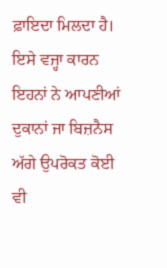ਫ਼ਾਇਦਾ ਮਿਲਦਾ ਹੈ। ਇਸੇ ਵਜ੍ਹਾ ਕਾਰਨ ਇਹਨਾਂ ਨੇ ਆਪਣੀਆਂ ਦੁਕਾਨਾਂ ਜਾ ਬਿਜ਼ਨੈਸ ਅੱਗੇ ਉਪਰੋਕਤ ਕੋਈ ਵੀ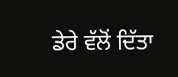ਡੇਰੇ ਵੱਲੋਂ ਦਿੱਤਾ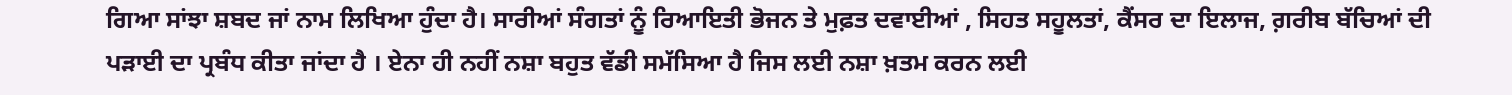ਗਿਆ ਸਾਂਝਾ ਸ਼ਬਦ ਜਾਂ ਨਾਮ ਲਿਖਿਆ ਹੁੰਦਾ ਹੈ। ਸਾਰੀਆਂ ਸੰਗਤਾਂ ਨੂੰ ਰਿਆਇਤੀ ਭੋਜਨ ਤੇ ਮੁਫ਼ਤ ਦਵਾਈਆਂ , ਸਿਹਤ ਸਹੂਲਤਾਂ, ਕੈਂਸਰ ਦਾ ਇਲਾਜ, ਗ਼ਰੀਬ ਬੱਚਿਆਂ ਦੀ ਪੜਾਈ ਦਾ ਪ੍ਰਬੰਧ ਕੀਤਾ ਜਾਂਦਾ ਹੈ । ਏਨਾ ਹੀ ਨਹੀਂ ਨਸ਼ਾ ਬਹੁਤ ਵੱਡੀ ਸਮੱਸਿਆ ਹੈ ਜਿਸ ਲਈ ਨਸ਼ਾ ਖ਼ਤਮ ਕਰਨ ਲਈ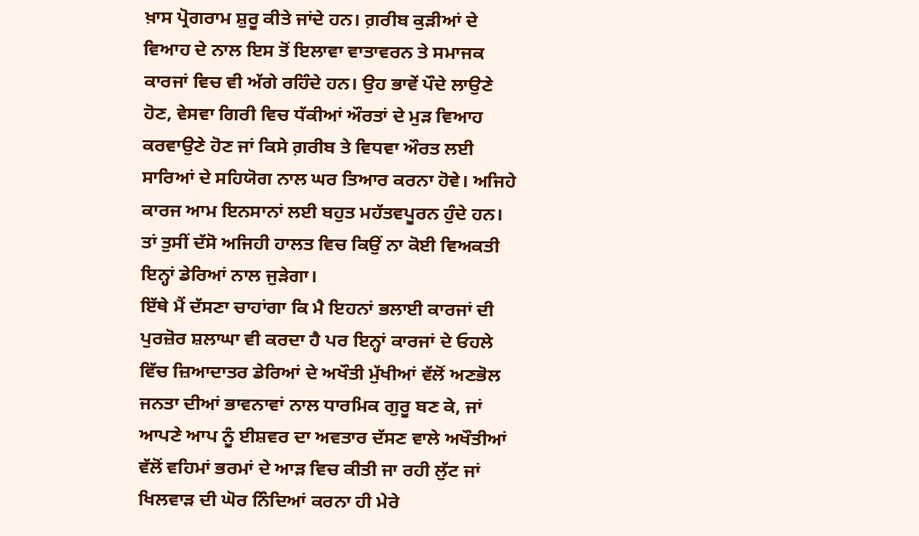ਖ਼ਾਸ ਪ੍ਰੋਗਰਾਮ ਸ਼ੁਰੂ ਕੀਤੇ ਜਾਂਦੇ ਹਨ। ਗ਼ਰੀਬ ਕੁੜੀਆਂ ਦੇ ਵਿਆਹ ਦੇ ਨਾਲ ਇਸ ਤੋਂ ਇਲਾਵਾ ਵਾਤਾਵਰਨ ਤੇ ਸਮਾਜਕ ਕਾਰਜਾਂ ਵਿਚ ਵੀ ਅੱਗੇ ਰਹਿੰਦੇ ਹਨ। ਉਹ ਭਾਵੇਂ ਪੌਦੇ ਲਾਉਣੇ ਹੋਣ, ਵੇਸਵਾ ਗਿਰੀ ਵਿਚ ਧੱਕੀਆਂ ਔਰਤਾਂ ਦੇ ਮੁੜ ਵਿਆਹ ਕਰਵਾਉਣੇ ਹੋਣ ਜਾਂ ਕਿਸੇ ਗ਼ਰੀਬ ਤੇ ਵਿਧਵਾ ਔਰਤ ਲਈ ਸਾਰਿਆਂ ਦੇ ਸਹਿਯੋਗ ਨਾਲ ਘਰ ਤਿਆਰ ਕਰਨਾ ਹੋਵੇ। ਅਜਿਹੇ ਕਾਰਜ ਆਮ ਇਨਸਾਨਾਂ ਲਈ ਬਹੁਤ ਮਹੱਤਵਪੂਰਨ ਹੁੰਦੇ ਹਨ। ਤਾਂ ਤੁਸੀਂ ਦੱਸੋ ਅਜਿਹੀ ਹਾਲਤ ਵਿਚ ਕਿਉਂ ਨਾ ਕੋਈ ਵਿਅਕਤੀ ਇਨ੍ਹਾਂ ਡੇਰਿਆਂ ਨਾਲ ਜੁੜੇਗਾ।
ਇੱਥੇ ਮੈਂ ਦੱਸਣਾ ਚਾਹਾਂਗਾ ਕਿ ਮੈ ਇਹਨਾਂ ਭਲਾਈ ਕਾਰਜਾਂ ਦੀ ਪੁਰਜ਼ੋਰ ਸ਼ਲਾਘਾ ਵੀ ਕਰਦਾ ਹੈ ਪਰ ਇਨ੍ਹਾਂ ਕਾਰਜਾਂ ਦੇ ਓਹਲੇ ਵਿੱਚ ਜ਼ਿਆਦਾਤਰ ਡੇਰਿਆਂ ਦੇ ਅਖੌਤੀ ਮੁੱਖੀਆਂ ਵੱਲੋਂ ਅਣਭੋਲ ਜਨਤਾ ਦੀਆਂ ਭਾਵਨਾਵਾਂ ਨਾਲ ਧਾਰਮਿਕ ਗੁਰੂ ਬਣ ਕੇ, ਜਾਂ ਆਪਣੇ ਆਪ ਨੂੰ ਈਸ਼ਵਰ ਦਾ ਅਵਤਾਰ ਦੱਸਣ ਵਾਲੇ ਅਖੌਤੀਆਂ ਵੱਲੋਂ ਵਹਿਮਾਂ ਭਰਮਾਂ ਦੇ ਆੜ ਵਿਚ ਕੀਤੀ ਜਾ ਰਹੀ ਲੁੱਟ ਜਾਂ ਖਿਲਵਾੜ ਦੀ ਘੋਰ ਨਿੰਦਿਆਂ ਕਰਨਾ ਹੀ ਮੇਰੇ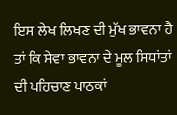ਇਸ ਲੇਖ ਲਿਖਣ ਦੀ ਮੁੱਖ ਭਾਵਨਾ ਹੈ ਤਾਂ ਕਿ ਸੇਵਾ ਭਾਵਨਾ ਦੇ ਮੂਲ ਸਿਧਾਂਤਾਂ ਦੀ ਪਹਿਚਾਣ ਪਾਠਕਾਂ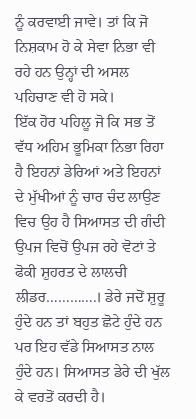ਨੂੰ ਕਰਵਾਈ ਜਾਵੇ। ਤਾਂ ਕਿ ਜੋ ਨਿਸ਼ਕਾਮ ਹੋ ਕੇ ਸੇਵਾ ਨਿਭਾ ਵੀ ਰਹੇ ਹਨ ਉਨ੍ਹਾਂ ਦੀ ਅਸਲ ਪਹਿਚਾਣ ਵੀ ਹੋ ਸਕੇ।
ਇੱਕ ਹੋਰ ਪਹਿਲੂ ਜੋ ਕਿ ਸਭ ਤੋਂ ਵੱਧ ਅਹਿਮ ਭੂਮਿਕਾ ਨਿਭਾ ਰਿਹਾ ਹੈ ਇਹਨਾਂ ਡੇਰਿਆਂ ਅਤੇ ਇਹਨਾਂ ਦੇ ਮੁੱਖੀਆਂ ਨੂੰ ਚਾਰ ਚੰਦ ਲਾਉਣ ਵਿਚ ਉਹ ਹੈ ਸਿਆਸਤ ਦੀ ਗੰਦੀ ਉਪਜ ਵਿਚੋਂ ਉਪਜ ਰਹੇ ਵੋਟਾਂ ਤੇ ਫੋਕੀ ਸ਼ੁਹਰਤ ਦੇ ਲਾਲਚੀ ਲੀਡਰ………….। ਡੇਰੇ ਜਦੋਂ ਸ਼ੁਰੂ ਹੁੰਦੇ ਹਨ ਤਾਂ ਬਹੁਤ ਛੋਟੇ ਹੁੰਦੇ ਹਨ ਪਰ ਇਹ ਵੱਡੇ ਸਿਆਸਤ ਨਾਲ ਹੁੰਦੇ ਹਨ। ਸਿਆਸਤ ਡੇਰੇ ਦੀ ਖੁੱਲ ਕੇ ਵਰਤੋਂ ਕਰਦੀ ਹੈ।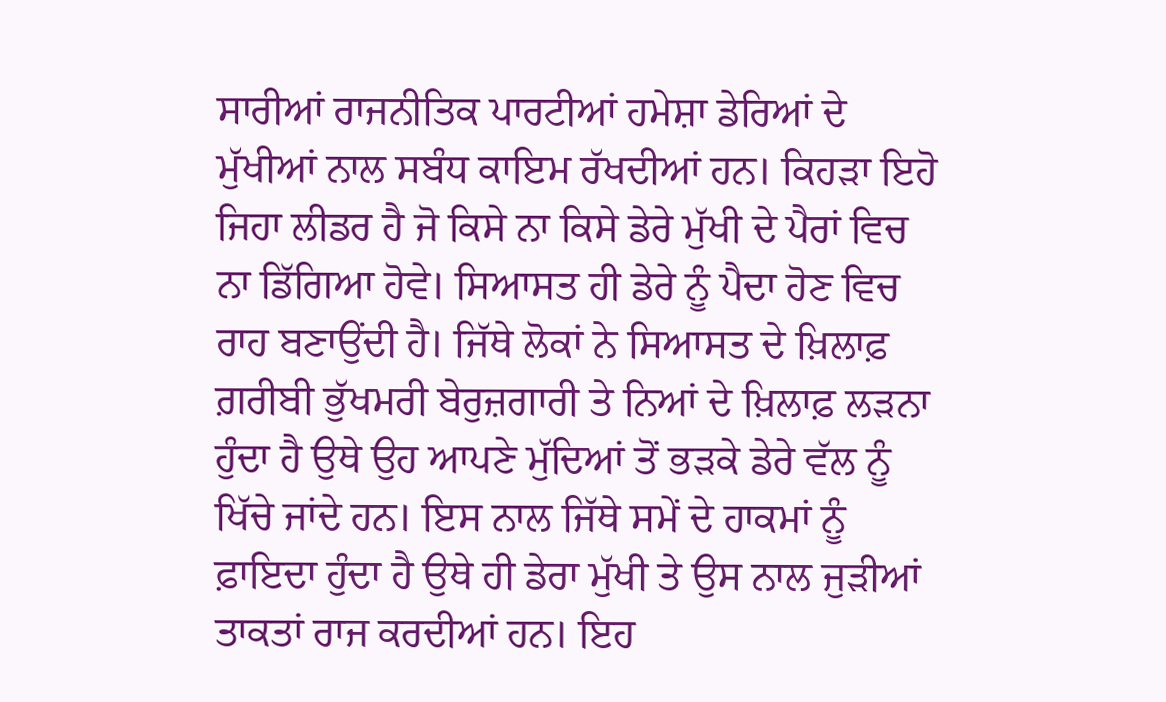ਸਾਰੀਆਂ ਰਾਜਨੀਤਿਕ ਪਾਰਟੀਆਂ ਹਮੇਸ਼ਾ ਡੇਰਿਆਂ ਦੇ ਮੁੱਖੀਆਂ ਨਾਲ ਸਬੰਧ ਕਾਇਮ ਰੱਖਦੀਆਂ ਹਨ। ਕਿਹੜਾ ਇਹੋ ਜਿਹਾ ਲੀਡਰ ਹੈ ਜੋ ਕਿਸੇ ਨਾ ਕਿਸੇ ਡੇਰੇ ਮੁੱਖੀ ਦੇ ਪੈਰਾਂ ਵਿਚ ਨਾ ਡਿੱਗਿਆ ਹੋਵੇ। ਸਿਆਸਤ ਹੀ ਡੇਰੇ ਨੂੰ ਪੈਦਾ ਹੋਣ ਵਿਚ ਰਾਹ ਬਣਾਉਂਦੀ ਹੈ। ਜਿੱਥੇ ਲੋਕਾਂ ਨੇ ਸਿਆਸਤ ਦੇ ਖ਼ਿਲਾਫ਼ ਗ਼ਰੀਬੀ ਭੁੱਖਮਰੀ ਬੇਰੁਜ਼ਗਾਰੀ ਤੇ ਨਿਆਂ ਦੇ ਖ਼ਿਲਾਫ਼ ਲੜਨਾ ਹੁੰਦਾ ਹੈ ਉਥੇ ਉਹ ਆਪਣੇ ਮੁੱਦਿਆਂ ਤੋਂ ਭੜਕੇ ਡੇਰੇ ਵੱਲ ਨੂੰ ਖਿੱਚੇ ਜਾਂਦੇ ਹਨ। ਇਸ ਨਾਲ ਜਿੱਥੇ ਸਮੇਂ ਦੇ ਹਾਕਮਾਂ ਨੂੰ ਫ਼ਾਇਦਾ ਹੁੰਦਾ ਹੈ ਉਥੇ ਹੀ ਡੇਰਾ ਮੁੱਖੀ ਤੇ ਉਸ ਨਾਲ ਜੁੜੀਆਂ ਤਾਕਤਾਂ ਰਾਜ ਕਰਦੀਆਂ ਹਨ। ਇਹ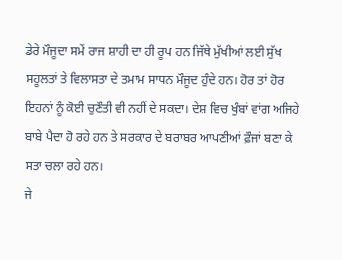ਡੇਰੇ ਮੌਜੂਦਾ ਸਮੇਂ ਰਾਜ ਸ਼ਾਹੀ ਦਾ ਹੀ ਰੂਪ ਹਨ ਜਿੱਥੇ ਮੁੱਖੀਆਂ ਲਈ ਸੁੱਖ ਸਹੂਲਤਾਂ ਤੇ ਵਿਲਾਸਤਾ ਦੇ ਤਮਾਮ ਸਾਧਨ ਮੌਜੂਦ ਹੁੰਦੇ ਹਨ। ਹੋਰ ਤਾਂ ਹੋਰ ਇਹਨਾਂ ਨੂੰ ਕੋਈ ਚੁਣੌਤੀ ਵੀ ਨਹੀਂ ਦੇ ਸਕਦਾ। ਦੇਸ਼ ਵਿਚ ਖੁੰਬਾਂ ਵਾਂਗ ਅਜਿਹੇ ਬਾਬੇ ਪੈਦਾ ਹੋ ਰਹੇ ਹਨ ਤੇ ਸਰਕਾਰ ਦੇ ਬਰਾਬਰ ਆਪਣੀਆਂ ਫ਼ੌਜਾਂ ਬਣਾ ਕੇ ਸਤਾ ਚਲਾ ਰਹੇ ਹਨ।
ਜੇ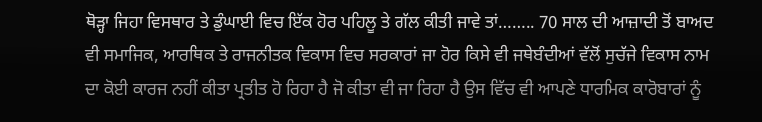ਥੋੜ੍ਹਾ ਜਿਹਾ ਵਿਸਥਾਰ ਤੇ ਡੁੰਘਾਈ ਵਿਚ ਇੱਕ ਹੋਰ ਪਹਿਲੂ ਤੇ ਗੱਲ ਕੀਤੀ ਜਾਵੇ ਤਾਂ…….. 70 ਸਾਲ ਦੀ ਆਜ਼ਾਦੀ ਤੋਂ ਬਾਅਦ ਵੀ ਸਮਾਜਿਕ, ਆਰਥਿਕ ਤੇ ਰਾਜਨੀਤਕ ਵਿਕਾਸ ਵਿਚ ਸਰਕਾਰਾਂ ਜਾ ਹੋਰ ਕਿਸੇ ਵੀ ਜਥੇਬੰਦੀਆਂ ਵੱਲੋਂ ਸੁਚੱਜੇ ਵਿਕਾਸ ਨਾਮ ਦਾ ਕੋਈ ਕਾਰਜ ਨਹੀਂ ਕੀਤਾ ਪ੍ਰਤੀਤ ਹੋ ਰਿਹਾ ਹੈ ਜੋ ਕੀਤਾ ਵੀ ਜਾ ਰਿਹਾ ਹੈ ਉਸ ਵਿੱਚ ਵੀ ਆਪਣੇ ਧਾਰਮਿਕ ਕਾਰੋਬਾਰਾਂ ਨੂੰ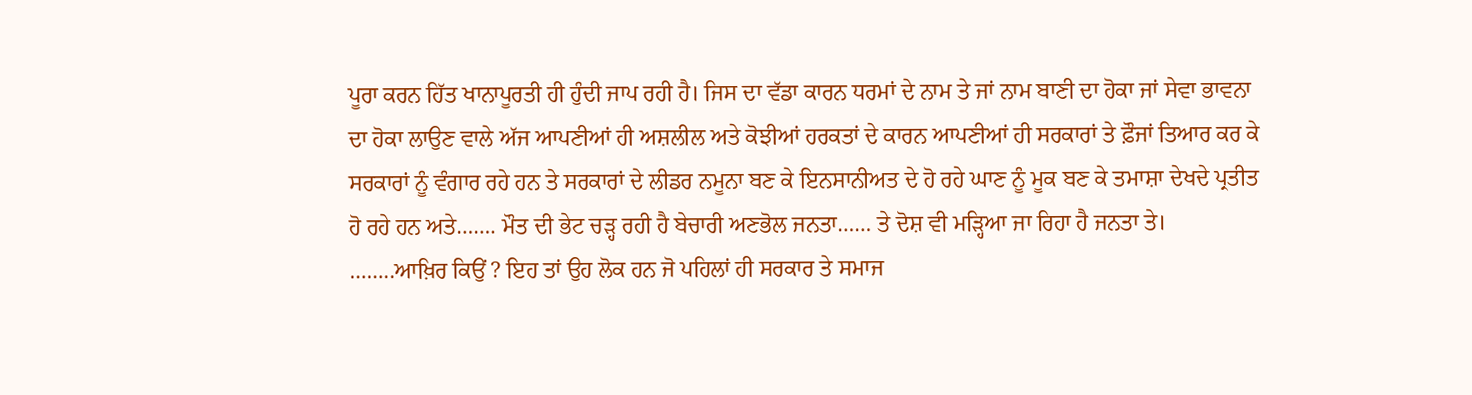ਪੂਰਾ ਕਰਨ ਹਿੱਤ ਖਾਨਾਪੂਰਤੀ ਹੀ ਹੁੰਦੀ ਜਾਪ ਰਹੀ ਹੈ। ਜਿਸ ਦਾ ਵੱਡਾ ਕਾਰਨ ਧਰਮਾਂ ਦੇ ਨਾਮ ਤੇ ਜਾਂ ਨਾਮ ਬਾਣੀ ਦਾ ਹੋਕਾ ਜਾਂ ਸੇਵਾ ਭਾਵਨਾ ਦਾ ਹੋਕਾ ਲਾਉਣ ਵਾਲੇ ਅੱਜ ਆਪਣੀਆਂ ਹੀ ਅਸ਼ਲੀਲ ਅਤੇ ਕੋਝੀਆਂ ਹਰਕਤਾਂ ਦੇ ਕਾਰਨ ਆਪਣੀਆਂ ਹੀ ਸਰਕਾਰਾਂ ਤੇ ਫ਼ੌਜਾਂ ਤਿਆਰ ਕਰ ਕੇ ਸਰਕਾਰਾਂ ਨੂੰ ਵੰਗਾਰ ਰਹੇ ਹਨ ਤੇ ਸਰਕਾਰਾਂ ਦੇ ਲੀਡਰ ਨਮੂਨਾ ਬਣ ਕੇ ਇਨਸਾਨੀਅਤ ਦੇ ਹੋ ਰਹੇ ਘਾਣ ਨੂੰ ਮੂਕ ਬਣ ਕੇ ਤਮਾਸ਼ਾ ਦੇਖਦੇ ਪ੍ਰਤੀਤ ਹੋ ਰਹੇ ਹਨ ਅਤੇ……. ਮੌਤ ਦੀ ਭੇਟ ਚੜ੍ਹ ਰਹੀ ਹੈ ਬੇਚਾਰੀ ਅਣਭੋਲ ਜਨਤਾ…… ਤੇ ਦੋਸ਼ ਵੀ ਮੜ੍ਹਿਆ ਜਾ ਰਿਹਾ ਹੈ ਜਨਤਾ ਤੇ। ……..ਆਖ਼ਿਰ ਕਿਉਂ ? ਇਹ ਤਾਂ ਉਹ ਲੋਕ ਹਨ ਜੋ ਪਹਿਲਾਂ ਹੀ ਸਰਕਾਰ ਤੇ ਸਮਾਜ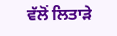ਵੱਲੋਂ ਲਿਤਾੜੇ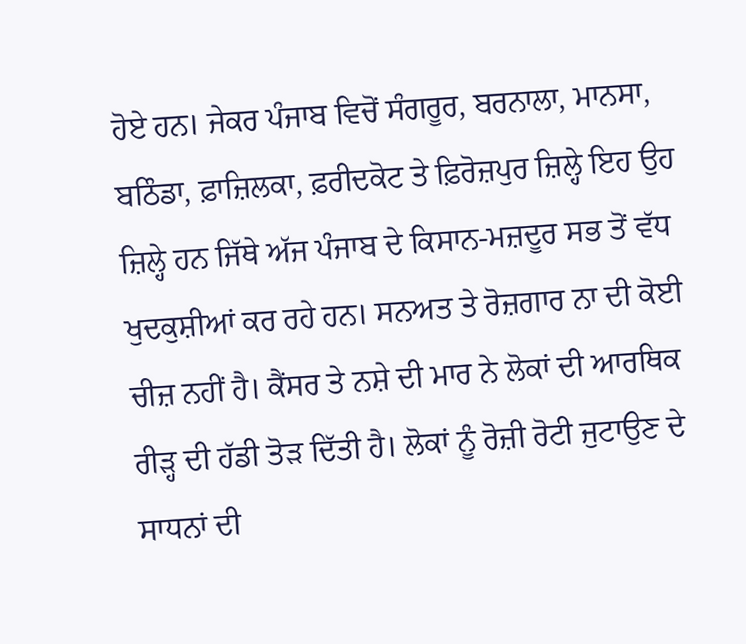ਹੋਏ ਹਨ। ਜੇਕਰ ਪੰਜਾਬ ਵਿਚੋਂ ਸੰਗਰੂਰ, ਬਰਨਾਲਾ, ਮਾਨਸਾ, ਬਠਿੰਡਾ, ਫ਼ਾਜ਼ਿਲਕਾ, ਫ਼ਰੀਦਕੋਟ ਤੇ ਫ਼ਿਰੋਜ਼ਪੁਰ ਜ਼ਿਲ੍ਹੇ ਇਹ ਉਹ ਜ਼ਿਲ੍ਹੇ ਹਨ ਜਿੱਥੇ ਅੱਜ ਪੰਜਾਬ ਦੇ ਕਿਸਾਨ-ਮਜ਼ਦੂਰ ਸਭ ਤੋਂ ਵੱਧ ਖੁਦਕੁਸ਼ੀਆਂ ਕਰ ਰਹੇ ਹਨ। ਸਨਅਤ ਤੇ ਰੋਜ਼ਗਾਰ ਨਾ ਦੀ ਕੋਈ ਚੀਜ਼ ਨਹੀਂ ਹੈ। ਕੈਂਸਰ ਤੇ ਨਸ਼ੇ ਦੀ ਮਾਰ ਨੇ ਲੋਕਾਂ ਦੀ ਆਰਥਿਕ ਰੀੜ੍ਹ ਦੀ ਹੱਡੀ ਤੋੜ ਦਿੱਤੀ ਹੈ। ਲੋਕਾਂ ਨੂੰ ਰੋਜ਼ੀ ਰੋਟੀ ਜੁਟਾਉਣ ਦੇ ਸਾਧਨਾਂ ਦੀ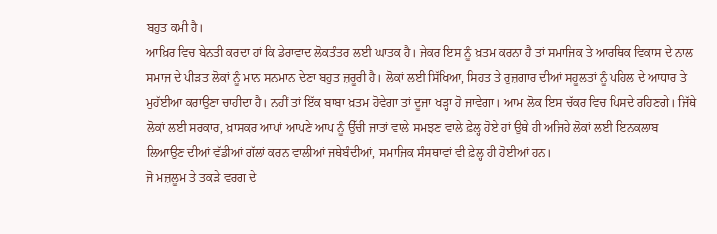ਬਹੁਤ ਕਮੀ ਹੈ।
ਆਖ਼ਿਰ ਵਿਚ ਬੇਨਤੀ ਕਰਦਾ ਹਾਂ ਕਿ ਡੇਰਾਵਾਦ ਲੋਕਤੰਤਰ ਲਈ ਘਾਤਕ ਹੈ। ਜੇਕਰ ਇਸ ਨੂੰ ਖ਼ਤਮ ਕਰਨਾ ਹੈ ਤਾਂ ਸਮਾਜਿਕ ਤੇ ਆਰਥਿਕ ਵਿਕਾਸ ਦੇ ਨਾਲ ਸਮਾਜ ਦੇ ਪੀੜਤ ਲੋਕਾਂ ਨੂੰ ਮਾਨ ਸਨਮਾਨ ਦੇਣਾ ਬਹੁਤ ਜ਼ਰੂਰੀ ਹੈ। ਲੋਕਾਂ ਲਈ ਸਿੱਖਿਆ, ਸਿਹਤ ਤੇ ਰੁਜ਼ਗਾਰ ਦੀਆਂ ਸਹੂਲਤਾਂ ਨੂੰ ਪਹਿਲ ਦੇ ਆਧਾਰ ਤੇ ਮੁਹੱਈਆ ਕਰਾਉਣਾ ਚਾਹੀਦਾ ਹੈ। ਨਹੀਂ ਤਾਂ ਇੱਕ ਬਾਬਾ ਖ਼ਤਮ ਹੋਵੇਗਾ ਤਾਂ ਦੂਜਾ ਖੜ੍ਹਾ ਹੋ ਜਾਵੇਗਾ। ਆਮ ਲੋਕ ਇਸ ਚੱਕਰ ਵਿਚ ਪਿਸਦੇ ਰਹਿਣਗੇ। ਜਿੱਥੇ ਲੋਕਾਂ ਲਈ ਸਰਕਾਰ, ਖ਼ਾਸਕਰ ਆਪਾਂ ਆਪਣੇ ਆਪ ਨੂੰ ਉੱਚੀ ਜਾਤਾਂ ਵਾਲੇ ਸਮਝਣ ਵਾਲੇ ਫ਼ੇਲ੍ਹ ਹੋਏ ਹਾਂ ਉਥੇ ਹੀ ਅਜਿਹੇ ਲੋਕਾਂ ਲਈ ਇਨਕਲਾਬ ਲਿਆਉਣ ਦੀਆਂ ਵੱਡੀਆਂ ਗੱਲਾਂ ਕਰਨ ਵਾਲੀਆਂ ਜਥੇਬੰਦੀਆਂ, ਸਮਾਜਿਕ ਸੰਸਥਾਵਾਂ ਵੀ ਫ਼ੇਲ੍ਹ ਹੀ ਹੋਈਆਂ ਹਨ।
ਜੋ ਮਜ਼ਲੂਮ ਤੇ ਤਕੜੇ ਵਰਗ ਦੇ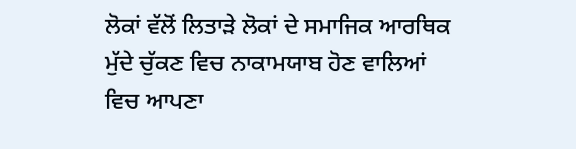ਲੋਕਾਂ ਵੱਲੋਂ ਲਿਤਾੜੇ ਲੋਕਾਂ ਦੇ ਸਮਾਜਿਕ ਆਰਥਿਕ ਮੁੱਦੇ ਚੁੱਕਣ ਵਿਚ ਨਾਕਾਮਯਾਬ ਹੋਣ ਵਾਲਿਆਂ ਵਿਚ ਆਪਣਾ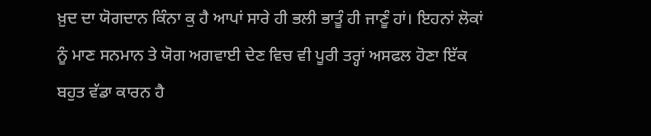ਖ਼ੁਦ ਦਾ ਯੋਗਦਾਨ ਕਿੰਨਾ ਕੁ ਹੈ ਆਪਾਂ ਸਾਰੇ ਹੀ ਭਲੀ ਭਾਤੂੰ ਹੀ ਜਾਣੂੰ ਹਾਂ। ਇਹਨਾਂ ਲੋਕਾਂ ਨੂੰ ਮਾਣ ਸਨਮਾਨ ਤੇ ਯੋਗ ਅਗਵਾਈ ਦੇਣ ਵਿਚ ਵੀ ਪੂਰੀ ਤਰ੍ਹਾਂ ਅਸਫਲ ਹੋਣਾ ਇੱਕ ਬਹੁਤ ਵੱਡਾ ਕਾਰਨ ਹੈ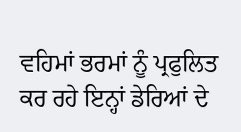ਵਹਿਮਾਂ ਭਰਮਾਂ ਨੂੰ ਪ੍ਰਫੁਲਿਤ ਕਰ ਰਹੇ ਇਨ੍ਹਾਂ ਡੇਰਿਆਂ ਦੇ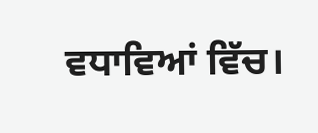ਵਧਾਵਿਆਂ ਵਿੱਚ।